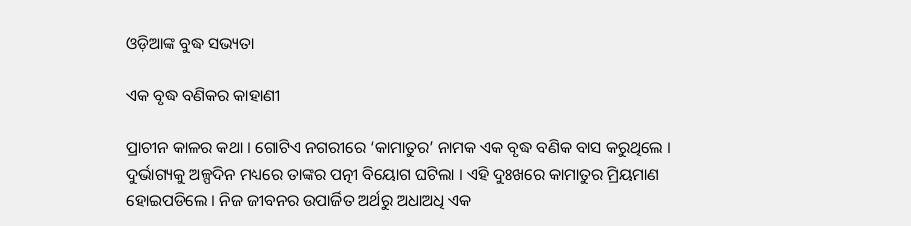ଓଡ଼ିଆଙ୍କ ବୁଦ୍ଧ ସଭ୍ୟତା

ଏକ ବୃଦ୍ଧ ବଣିକର କାହାଣୀ

ପ୍ରାଚୀନ କାଳର କଥା । ଗୋଟିଏ ନଗରୀରେ ‘କାମାତୁର’ ନାମକ ଏକ ବୃଦ୍ଧ ବଣିକ ବାସ କରୁଥିଲେ । ଦୁର୍ଭାଗ୍ୟକୁ ଅଳ୍ପଦିନ ମଧ୍ୟରେ ତାଙ୍କର ପତ୍ନୀ ବିୟୋଗ ଘଟିଲା । ଏହି ଦୁଃଖରେ କାମାତୁର ମ୍ରିୟମାଣ ହୋଇପଡିଲେ । ନିଜ ଜୀବନର ଉପାର୍ଜିତ ଅର୍ଥରୁ ଅଧାଅଧି ଏକ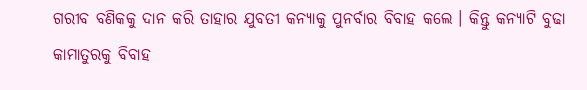ଗରୀବ ବଣିକକୁ ଦାନ କରି ତାହାର ଯୁବତୀ କନ୍ୟାକୁ ପୁନର୍ବାର ବିବାହ କଲେ । କିନ୍ତୁ କନ୍ୟାଟି ବୁଢା କାମାତୁରକୁ ବିବାହ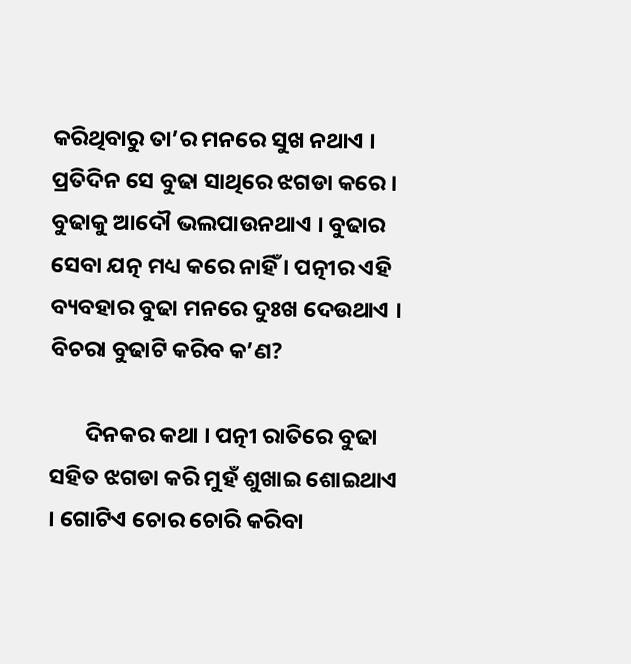କରିଥିବାରୁ ତା’ର ମନରେ ସୁଖ ନଥାଏ । ପ୍ରତିଦିନ ସେ ବୁଢା ସାଥିରେ ଝଗଡା କରେ । ବୁଢାକୁ ଆଦୌ ଭଲପାଉନଥାଏ । ବୁଢାର ସେବା ଯତ୍ନ ମଧ୍ୟ କରେ ନାହିଁ । ପତ୍ନୀର ଏହି ବ୍ୟବହାର ବୁଢା ମନରେ ଦୁଃଖ ଦେଉଥାଏ । ବିଚରା ବୁଢାଟି କରିବ କ’ଣ?

       ଦିନକର କଥା । ପତ୍ନୀ ରାତିରେ ବୁଢା ସହିତ ଝଗଡା କରି ମୁହଁ ଶୁଖାଇ ଶୋଇଥାଏ । ଗୋଟିଏ ଚୋର ଚୋରି କରିବା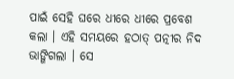ପାଇଁ ସେହି ଘରେ ଧୀରେ ଧୀରେ ପ୍ରବେଶ କଲା । ଏହି ସମୟରେ ହଠାତ୍ ପତ୍ନୀର ନିଦ ଭାଙ୍ଗିଗଲା । ସେ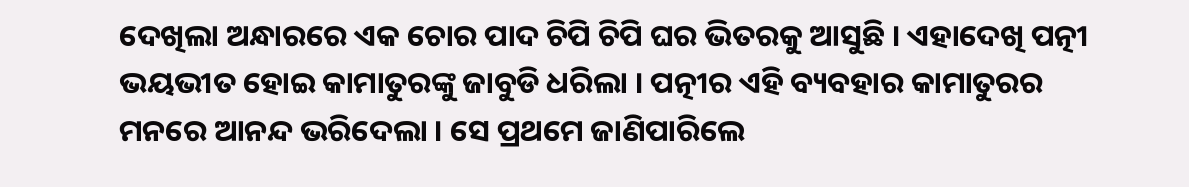ଦେଖିଲା ଅନ୍ଧାରରେ ଏକ ଚୋର ପାଦ ଚିପି ଚିପି ଘର ଭିତରକୁ ଆସୁଛି । ଏହାଦେଖି ପତ୍ନୀ ଭୟଭୀତ ହୋଇ କାମାତୁରଙ୍କୁ ଜାବୁଡି ଧରିଲା । ପତ୍ନୀର ଏହି ବ୍ୟବହାର କାମାତୁରର ମନରେ ଆନନ୍ଦ ଭରିଦେଲା । ସେ ପ୍ରଥମେ ଜାଣିପାରିଲେ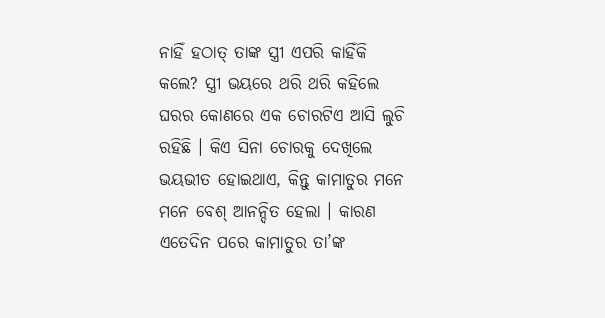ନାହିଁ ହଠାତ୍ ତାଙ୍କ ସ୍ତ୍ରୀ ଏପରି କାହିଁକି କଲେ? ସ୍ତ୍ରୀ ଭୟରେ ଥରି ଥରି କହିଲେ ଘରର କୋଣରେ ଏକ ଚୋରଟିଏ ଆସି ଲୁଚି ରହିଛି । କିଏ ସିନା ଚୋରକୁ ଦେଖିଲେ ଭୟଭୀତ ହୋଇଥାଏ, କିନ୍ତୁ କାମାତୁର ମନେ ମନେ ବେଶ୍ ଆନନ୍ଦିତ ହେଲା । କାରଣ ଏତେଦିନ ପରେ କାମାତୁର ତା’ଙ୍କ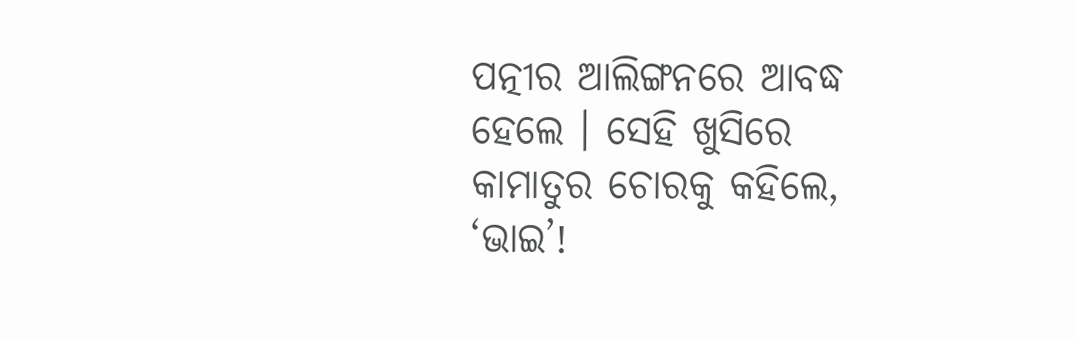ପତ୍ନୀର ଆଲିଙ୍ଗନରେ ଆବଦ୍ଧ ହେଲେ । ସେହି ଖୁସିରେ କାମାତୁର ଚୋରକୁ କହିଲେ, ‘ଭାଇ’!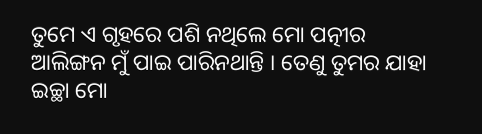ତୁମେ ଏ ଗୃହରେ ପଶି ନଥିଲେ ମୋ ପତ୍ନୀର ଆଲିଙ୍ଗନ ମୁଁ ପାଇ ପାରିନଥାନ୍ତି । ତେଣୁ ତୁମର ଯାହା ଇଚ୍ଛା ମୋ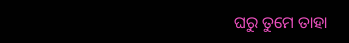ଘରୁ ତୁମେ ତାହା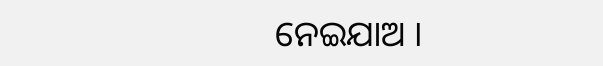ନେଇଯାଅ ।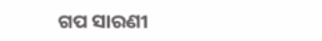ଗପ ସାରଣୀ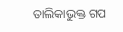ତାଲିକାଭୁକ୍ତ ଗପ